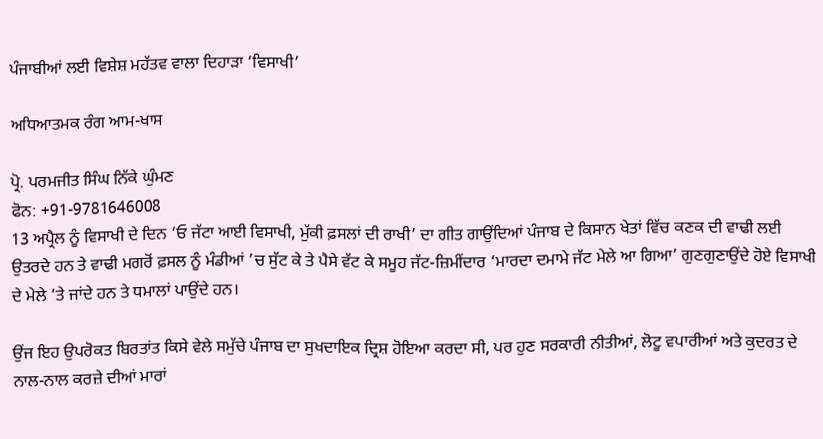ਪੰਜਾਬੀਆਂ ਲਈ ਵਿਸ਼ੇਸ਼ ਮਹੱਤਵ ਵਾਲਾ ਦਿਹਾੜਾ ‘ਵਿਸਾਖੀ’

ਅਧਿਆਤਮਕ ਰੰਗ ਆਮ-ਖਾਸ

ਪ੍ਰੋ. ਪਰਮਜੀਤ ਸਿੰਘ ਨਿੱਕੇ ਘੁੰਮਣ
ਫੋਨ: +91-9781646008
13 ਅਪ੍ਰੈਲ ਨੂੰ ਵਿਸਾਖੀ ਦੇ ਦਿਨ ‘ਓ ਜੱਟਾ ਆਈ ਵਿਸਾਖੀ, ਮੁੱਕੀ ਫ਼ਸਲਾਂ ਦੀ ਰਾਖੀ’ ਦਾ ਗੀਤ ਗਾਉਂਦਿਆਂ ਪੰਜਾਬ ਦੇ ਕਿਸਾਨ ਖੇਤਾਂ ਵਿੱਚ ਕਣਕ ਦੀ ਵਾਢੀ ਲਈ ਉਤਰਦੇ ਹਨ ਤੇ ਵਾਢੀ ਮਗਰੋਂ ਫ਼ਸਲ ਨੂੰ ਮੰਡੀਆਂ ’ਚ ਸੁੱਟ ਕੇ ਤੇ ਪੈਸੇ ਵੱਟ ਕੇ ਸਮੂਹ ਜੱਟ-ਜ਼ਿਮੀਂਦਾਰ ‘ਮਾਰਦਾ ਦਮਾਮੇ ਜੱਟ ਮੇਲੇ ਆ ਗਿਆ’ ਗੁਣਗੁਣਾਉਂਦੇ ਹੋਏ ਵਿਸਾਖੀ ਦੇ ਮੇਲੇ ’ਤੇ ਜਾਂਦੇ ਹਨ ਤੇ ਧਮਾਲਾਂ ਪਾਉਂਦੇ ਹਨ।

ਉਂਜ ਇਹ ਉਪਰੋਕਤ ਬਿਰਤਾਂਤ ਕਿਸੇ ਵੇਲੇ ਸਮੁੱਚੇ ਪੰਜਾਬ ਦਾ ਸੁਖਦਾਇਕ ਦ੍ਰਿਸ਼ ਹੋਇਆ ਕਰਦਾ ਸੀ, ਪਰ ਹੁਣ ਸਰਕਾਰੀ ਨੀਤੀਆਂ, ਲੋਟੂ ਵਪਾਰੀਆਂ ਅਤੇ ਕੁਦਰਤ ਦੇ ਨਾਲ-ਨਾਲ ਕਰਜ਼ੇ ਦੀਆਂ ਮਾਰਾਂ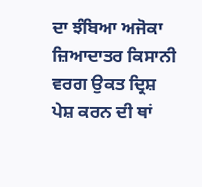ਦਾ ਝੰਬਿਆ ਅਜੋਕਾ ਜ਼ਿਆਦਾਤਰ ਕਿਸਾਨੀ ਵਰਗ ਉਕਤ ਦ੍ਰਿਸ਼ ਪੇਸ਼ ਕਰਨ ਦੀ ਥਾਂ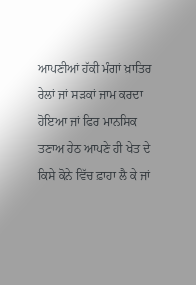ਆਪਣੀਆਂ ਹੱਕੀ ਮੰਗਾਂ ਖ਼ਾਤਿਰ ਰੇਲਾਂ ਜਾਂ ਸੜਕਾਂ ਜਾਮ ਕਰਦਾ ਹੋਇਆ ਜਾਂ ਫਿਰ ਮਾਨਸਿਕ ਤਣਾਅ ਹੇਠ ਆਪਣੇ ਹੀ ਖੇਤ ਦੇ ਕਿਸੇ ਕੋਨੇ ਵਿੱਚ ਫ਼ਾਹਾ ਲੈ ਕੇ ਜਾਂ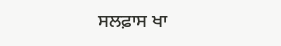ਸਲਫ਼ਾਸ ਖਾ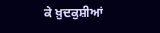ਕੇ ਖ਼ੁਦਕੁਸ਼ੀਆਂ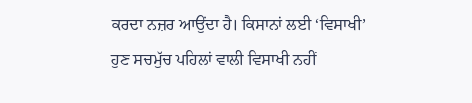ਕਰਦਾ ਨਜ਼ਰ ਆਉਂਦਾ ਹੈ। ਕਿਸਾਨਾਂ ਲਈ ‘ਵਿਸਾਖੀ’ ਹੁਣ ਸਚਮੁੱਚ ਪਹਿਲਾਂ ਵਾਲੀ ਵਿਸਾਖੀ ਨਹੀਂ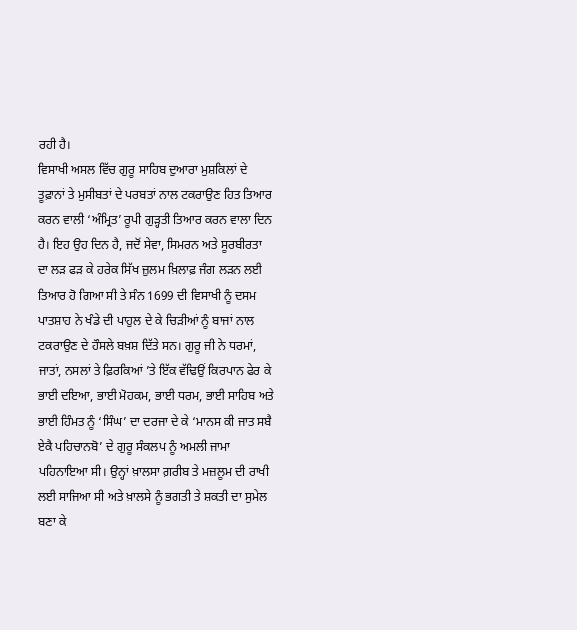ਰਹੀ ਹੈ।
ਵਿਸਾਖੀ ਅਸਲ ਵਿੱਚ ਗੁਰੂ ਸਾਹਿਬ ਦੁਆਰਾ ਮੁਸ਼ਕਿਲਾਂ ਦੇ ਤੂਫ਼ਾਨਾਂ ਤੇ ਮੁਸੀਬਤਾਂ ਦੇ ਪਰਬਤਾਂ ਨਾਲ ਟਕਰਾਉਣ ਹਿਤ ਤਿਆਰ ਕਰਨ ਵਾਲੀ ‘ਅੰਮ੍ਰਿਤ’ ਰੂਪੀ ਗੁੜ੍ਹਤੀ ਤਿਆਰ ਕਰਨ ਵਾਲਾ ਦਿਨ ਹੈ। ਇਹ ਉਹ ਦਿਨ ਹੈ, ਜਦੋਂ ਸੇਵਾ, ਸਿਮਰਨ ਅਤੇ ਸੂਰਬੀਰਤਾ ਦਾ ਲੜ ਫੜ ਕੇ ਹਰੇਕ ਸਿੱਖ ਜ਼ੁਲਮ ਖ਼ਿਲਾਫ਼ ਜੰਗ ਲੜਨ ਲਈ ਤਿਆਰ ਹੋ ਗਿਆ ਸੀ ਤੇ ਸੰਨ 1699 ਦੀ ਵਿਸਾਖੀ ਨੂੰ ਦਸਮ ਪਾਤਸ਼ਾਹ ਨੇ ਖੰਡੇ ਦੀ ਪਾਹੁਲ ਦੇ ਕੇ ਚਿੜੀਆਂ ਨੂੰ ਬਾਜਾਂ ਨਾਲ ਟਕਰਾਉਣ ਦੇ ਹੌਸਲੇ ਬਖ਼ਸ਼ ਦਿੱਤੇ ਸਨ। ਗੁਰੂ ਜੀ ਨੇ ਧਰਮਾਂ, ਜਾਤਾਂ, ਨਸਲਾਂ ਤੇ ਫ਼ਿਰਕਿਆਂ ’ਤੇ ਇੱਕ ਵੱਢਿਉਂ ਕਿਰਪਾਨ ਫੇਰ ਕੇ ਭਾਈ ਦਇਆ, ਭਾਈ ਮੋਹਕਮ, ਭਾਈ ਧਰਮ, ਭਾਈ ਸਾਹਿਬ ਅਤੇ ਭਾਈ ਹਿੰਮਤ ਨੂੰ ‘ਸਿੰਘ’ ਦਾ ਦਰਜਾ ਦੇ ਕੇ ‘ਮਾਨਸ ਕੀ ਜਾਤ ਸਬੈ ਏਕੈ ਪਹਿਚਾਨਬੋ’ ਦੇ ਗੁਰੂ ਸੰਕਲਪ ਨੂੰ ਅਮਲੀ ਜਾਮਾ ਪਹਿਨਾਇਆ ਸੀ। ਉਨ੍ਹਾਂ ਖ਼ਾਲਸਾ ਗ਼ਰੀਬ ਤੇ ਮਜ਼ਲੂਮ ਦੀ ਰਾਖੀ ਲਈ ਸਾਜਿਆ ਸੀ ਅਤੇ ਖ਼ਾਲਸੇ ਨੂੰ ਭਗਤੀ ਤੇ ਸ਼ਕਤੀ ਦਾ ਸੁਮੇਲ ਬਣਾ ਕੇ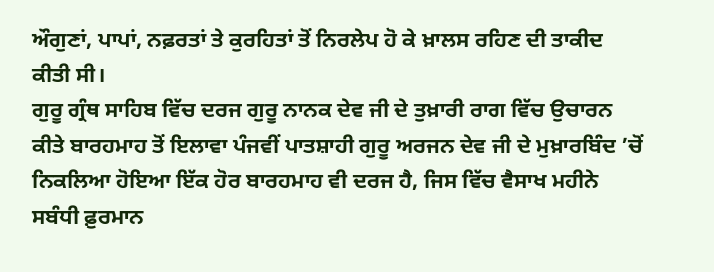ਔਗੁਣਾਂ, ਪਾਪਾਂ, ਨਫ਼ਰਤਾਂ ਤੇ ਕੁਰਹਿਤਾਂ ਤੋਂ ਨਿਰਲੇਪ ਹੋ ਕੇ ਖ਼ਾਲਸ ਰਹਿਣ ਦੀ ਤਾਕੀਦ ਕੀਤੀ ਸੀ।
ਗੁਰੂ ਗ੍ਰੰਥ ਸਾਹਿਬ ਵਿੱਚ ਦਰਜ ਗੁਰੂ ਨਾਨਕ ਦੇਵ ਜੀ ਦੇ ਤੁਖ਼ਾਰੀ ਰਾਗ ਵਿੱਚ ਉਚਾਰਨ ਕੀਤੇ ਬਾਰਹਮਾਹ ਤੋਂ ਇਲਾਵਾ ਪੰਜਵੀਂ ਪਾਤਸ਼ਾਹੀ ਗੁਰੂ ਅਰਜਨ ਦੇਵ ਜੀ ਦੇ ਮੁਖ਼ਾਰਬਿੰਦ ’ਚੋਂ ਨਿਕਲਿਆ ਹੋਇਆ ਇੱਕ ਹੋਰ ਬਾਰਹਮਾਹ ਵੀ ਦਰਜ ਹੈ, ਜਿਸ ਵਿੱਚ ਵੈਸਾਖ ਮਹੀਨੇ ਸਬੰਧੀ ਫ਼ੁਰਮਾਨ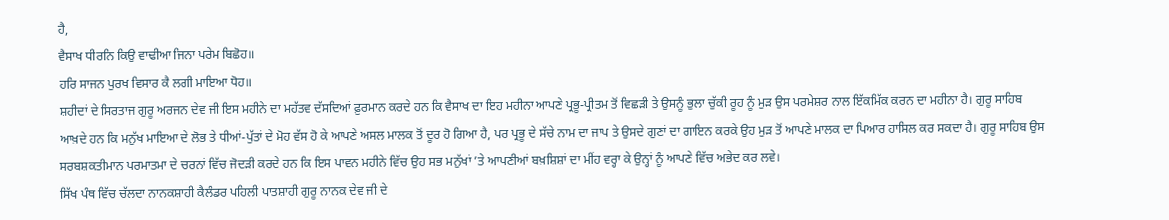ਹੈ,
ਵੈਸਾਖ ਧੀਰਨਿ ਕਿਉ ਵਾਢੀਆ ਜਿਨਾ ਪਰੇਮ ਬਿਛੋਹ॥
ਹਰਿ ਸਾਜਨ ਪੁਰਖ ਵਿਸਾਰ ਕੈ ਲਗੀ ਮਾਇਆ ਧੋਹ॥
ਸ਼ਹੀਦਾਂ ਦੇ ਸਿਰਤਾਜ ਗੁਰੂ ਅਰਜਨ ਦੇਵ ਜੀ ਇਸ ਮਹੀਨੇ ਦਾ ਮਹੱਤਵ ਦੱਸਦਿਆਂ ਫ਼ੁਰਮਾਨ ਕਰਦੇ ਹਨ ਕਿ ਵੈਸਾਖ ਦਾ ਇਹ ਮਹੀਨਾ ਆਪਣੇ ਪ੍ਰਭੂ-ਪ੍ਰੀਤਮ ਤੋਂ ਵਿਛੜੀ ਤੇ ਉਸਨੂੰ ਭੁਲਾ ਚੁੱਕੀ ਰੂਹ ਨੂੰ ਮੁੜ ਉਸ ਪਰਮੇਸ਼ਰ ਨਾਲ ਇੱਕਮਿੱਕ ਕਰਨ ਦਾ ਮਹੀਨਾ ਹੈ। ਗੁਰੂ ਸਾਹਿਬ ਆਖ਼ਦੇ ਹਨ ਕਿ ਮਨੁੱਖ ਮਾਇਆ ਦੇ ਲੋਭ ਤੇ ਧੀਆਂ-ਪੁੱਤਾਂ ਦੇ ਮੋਹ ਵੱਸ ਹੋ ਕੇ ਆਪਣੇ ਅਸਲ ਮਾਲਕ ਤੋਂ ਦੂਰ ਹੋ ਗਿਆ ਹੈ, ਪਰ ਪ੍ਰਭੂ ਦੇ ਸੱਚੇ ਨਾਮ ਦਾ ਜਾਪ ਤੇ ਉਸਦੇ ਗੁਣਾਂ ਦਾ ਗਾਇਨ ਕਰਕੇ ਉਹ ਮੁੜ ਤੋਂ ਆਪਣੇ ਮਾਲਕ ਦਾ ਪਿਆਰ ਹਾਸਿਲ ਕਰ ਸਕਦਾ ਹੈ। ਗੁਰੂ ਸਾਹਿਬ ਉਸ ਸਰਬਸ਼ਕਤੀਮਾਨ ਪਰਮਾਤਮਾ ਦੇ ਚਰਨਾਂ ਵਿੱਚ ਜੋਦੜੀ ਕਰਦੇ ਹਨ ਕਿ ਇਸ ਪਾਵਨ ਮਹੀਨੇ ਵਿੱਚ ਉਹ ਸਭ ਮਨੁੱਖਾਂ ’ਤੇ ਆਪਣੀਆਂ ਬਖ਼ਸ਼ਿਸ਼ਾਂ ਦਾ ਮੀਂਹ ਵਰ੍ਹਾ ਕੇ ਉਨ੍ਹਾਂ ਨੂੰ ਆਪਣੇ ਵਿੱਚ ਅਭੇਦ ਕਰ ਲਵੇ।
ਸਿੱਖ ਪੰਥ ਵਿੱਚ ਚੱਲਦਾ ਨਾਨਕਸ਼ਾਹੀ ਕੈਲੰਡਰ ਪਹਿਲੀ ਪਾਤਸ਼ਾਹੀ ਗੁਰੂ ਨਾਨਕ ਦੇਵ ਜੀ ਦੇ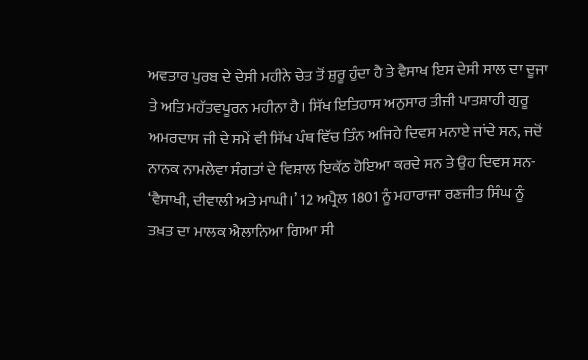ਅਵਤਾਰ ਪੁਰਬ ਦੇ ਦੇਸੀ ਮਹੀਨੇ ਚੇਤ ਤੋਂ ਸ਼ੁਰੂ ਹੁੰਦਾ ਹੈ ਤੇ ਵੈਸਾਖ ਇਸ ਦੇਸੀ ਸਾਲ ਦਾ ਦੂਜਾ ਤੇ ਅਤਿ ਮਹੱਤਵਪੂਰਨ ਮਹੀਨਾ ਹੈ। ਸਿੱਖ ਇਤਿਹਾਸ ਅਨੁਸਾਰ ਤੀਜੀ ਪਾਤਸ਼ਾਹੀ ਗੁਰੂ ਅਮਰਦਾਸ ਜੀ ਦੇ ਸਮੇਂ ਵੀ ਸਿੱਖ ਪੰਥ ਵਿੱਚ ਤਿੰਨ ਅਜਿਹੇ ਦਿਵਸ ਮਨਾਏ ਜਾਂਦੇ ਸਨ, ਜਦੋਂ ਨਾਨਕ ਨਾਮਲੇਵਾ ਸੰਗਤਾਂ ਦੇ ਵਿਸ਼ਾਲ ਇਕੱਠ ਹੋਇਆ ਕਰਦੇ ਸਨ ਤੇ ਉਹ ਦਿਵਸ ਸਨ- ‘ਵੈਸਾਖੀ, ਦੀਵਾਲੀ ਅਤੇ ਮਾਘੀ।’ 12 ਅਪ੍ਰੈਲ 1801 ਨੂੰ ਮਹਾਰਾਜਾ ਰਣਜੀਤ ਸਿੰਘ ਨੂੰ ਤਖ਼ਤ ਦਾ ਮਾਲਕ ਐਲਾਨਿਆ ਗਿਆ ਸੀ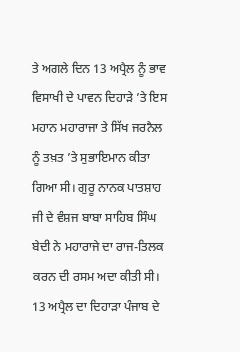ਤੇ ਅਗਲੇ ਦਿਨ 13 ਅਪ੍ਰੈਲ ਨੂੰ ਭਾਵ ਵਿਸਾਖੀ ਦੇ ਪਾਵਨ ਦਿਹਾੜੇ ’ਤੇ ਇਸ ਮਹਾਨ ਮਹਾਰਾਜਾ ਤੇ ਸਿੱਖ ਜਰਨੈਲ ਨੂੰ ਤਖ਼ਤ ’ਤੇ ਸੁਭਾਇਮਾਨ ਕੀਤਾ ਗਿਆ ਸੀ। ਗੁਰੂ ਨਾਨਕ ਪਾਤਸ਼ਾਹ ਜੀ ਦੇ ਵੰਸ਼ਜ ਬਾਬਾ ਸਾਹਿਬ ਸਿੰਘ ਬੇਦੀ ਨੇ ਮਹਾਰਾਜੇ ਦਾ ਰਾਜ-ਤਿਲਕ ਕਰਨ ਦੀ ਰਸਮ ਅਦਾ ਕੀਤੀ ਸੀ।
13 ਅਪ੍ਰੈਲ ਦਾ ਦਿਹਾੜਾ ਪੰਜਾਬ ਦੇ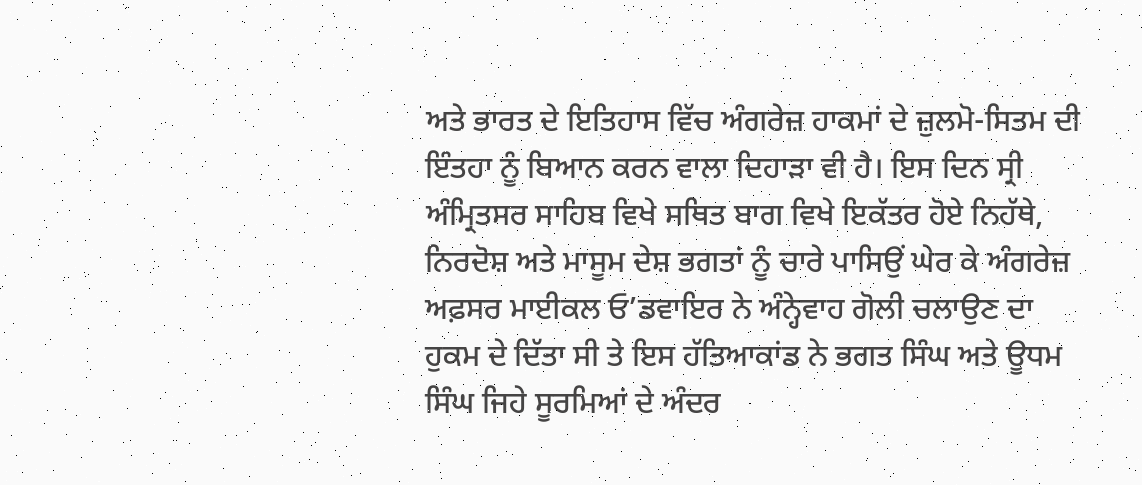ਅਤੇ ਭਾਰਤ ਦੇ ਇਤਿਹਾਸ ਵਿੱਚ ਅੰਗਰੇਜ਼ ਹਾਕਮਾਂ ਦੇ ਜ਼ੁਲਮੋ-ਸਿਤਮ ਦੀ ਇੰਤਹਾ ਨੂੰ ਬਿਆਨ ਕਰਨ ਵਾਲਾ ਦਿਹਾੜਾ ਵੀ ਹੈ। ਇਸ ਦਿਨ ਸ੍ਰੀ ਅੰਮ੍ਰਿਤਸਰ ਸਾਹਿਬ ਵਿਖੇ ਸਥਿਤ ਬਾਗ ਵਿਖੇ ਇਕੱਤਰ ਹੋਏ ਨਿਹੱਥੇ, ਨਿਰਦੋਸ਼ ਅਤੇ ਮਾਸੂਮ ਦੇਸ਼ ਭਗਤਾਂ ਨੂੰ ਚਾਰੇ ਪਾਸਿਉਂ ਘੇਰ ਕੇ ਅੰਗਰੇਜ਼ ਅਫ਼ਸਰ ਮਾਈਕਲ ਓ’ਡਵਾਇਰ ਨੇ ਅੰਨ੍ਹੇਵਾਹ ਗੋਲੀ ਚਲਾਉਣ ਦਾ ਹੁਕਮ ਦੇ ਦਿੱਤਾ ਸੀ ਤੇ ਇਸ ਹੱਤਿਆਕਾਂਡ ਨੇ ਭਗਤ ਸਿੰਘ ਅਤੇ ਊਧਮ ਸਿੰਘ ਜਿਹੇ ਸੂਰਮਿਆਂ ਦੇ ਅੰਦਰ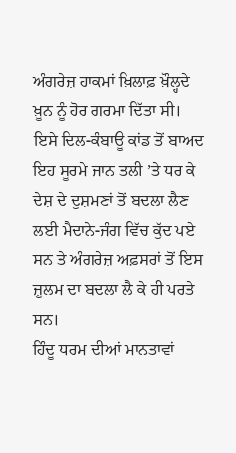ਅੰਗਰੇਜ਼ ਹਾਕਮਾਂ ਖ਼ਿਲਾਫ਼ ਖ਼ੌਲ੍ਹਦੇ ਖ਼ੂਨ ਨੂੰ ਹੋਰ ਗਰਮਾ ਦਿੱਤਾ ਸੀ। ਇਸੇ ਦਿਲ-ਕੰਬਾਊ ਕਾਂਡ ਤੋਂ ਬਾਅਦ ਇਹ ਸੂਰਮੇ ਜਾਨ ਤਲੀ ’ਤੇ ਧਰ ਕੇ ਦੇਸ਼ ਦੇ ਦੁਸ਼ਮਣਾਂ ਤੋਂ ਬਦਲਾ ਲੈਣ ਲਈ ਮੈਦਾਨੇ-ਜੰਗ ਵਿੱਚ ਕੁੱਦ ਪਏ ਸਨ ਤੇ ਅੰਗਰੇਜ਼ ਅਫ਼ਸਰਾਂ ਤੋਂ ਇਸ ਜ਼ੁਲਮ ਦਾ ਬਦਲਾ ਲੈ ਕੇ ਹੀ ਪਰਤੇ ਸਨ।
ਹਿੰਦੂ ਧਰਮ ਦੀਆਂ ਮਾਨਤਾਵਾਂ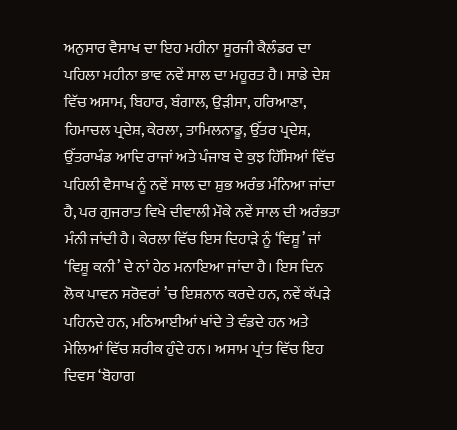ਅਨੁਸਾਰ ਵੈਸਾਖ ਦਾ ਇਹ ਮਹੀਨਾ ਸੂਰਜੀ ਕੈਲੰਡਰ ਦਾ ਪਹਿਲਾ ਮਹੀਨਾ ਭਾਵ ਨਵੇਂ ਸਾਲ ਦਾ ਮਹੂਰਤ ਹੈ। ਸਾਡੇ ਦੇਸ਼ ਵਿੱਚ ਅਸਾਮ, ਬਿਹਾਰ, ਬੰਗਾਲ, ਉੜੀਸਾ, ਹਰਿਆਣਾ, ਹਿਮਾਚਲ ਪ੍ਰਦੇਸ਼, ਕੇਰਲਾ, ਤਾਮਿਲਨਾਡੂ, ਉੱਤਰ ਪ੍ਰਦੇਸ਼, ਉੱਤਰਾਖੰਡ ਆਦਿ ਰਾਜਾਂ ਅਤੇ ਪੰਜਾਬ ਦੇ ਕੁਝ ਹਿੱਸਿਆਂ ਵਿੱਚ ਪਹਿਲੀ ਵੈਸਾਖ ਨੂੰ ਨਵੇਂ ਸਾਲ ਦਾ ਸ਼ੁਭ ਅਰੰਭ ਮੰਨਿਆ ਜਾਂਦਾ ਹੈ, ਪਰ ਗੁਜਰਾਤ ਵਿਖੇ ਦੀਵਾਲੀ ਮੌਕੇ ਨਵੇਂ ਸਾਲ ਦੀ ਅਰੰਭਤਾ ਮੰਨੀ ਜਾਂਦੀ ਹੈ। ਕੇਰਲਾ ਵਿੱਚ ਇਸ ਦਿਹਾੜੇ ਨੂੰ ‘ਵਿਸ਼ੂ’ ਜਾਂ ‘ਵਿਸ਼ੂ ਕਨੀ’ ਦੇ ਨਾਂ ਹੇਠ ਮਨਾਇਆ ਜਾਂਦਾ ਹੈ। ਇਸ ਦਿਨ ਲੋਕ ਪਾਵਨ ਸਰੋਵਰਾਂ ’ਚ ਇਸ਼ਨਾਨ ਕਰਦੇ ਹਨ, ਨਵੇਂ ਕੱਪੜੇ ਪਹਿਨਦੇ ਹਨ, ਮਠਿਆਈਆਂ ਖਾਂਦੇ ਤੇ ਵੰਡਦੇ ਹਨ ਅਤੇ ਮੇਲਿਆਂ ਵਿੱਚ ਸ਼ਰੀਕ ਹੁੰਦੇ ਹਨ। ਅਸਾਮ ਪ੍ਰਾਂਤ ਵਿੱਚ ਇਹ ਦਿਵਸ ‘ਬੋਹਾਗ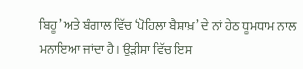ਬਿਹੂ’ ਅਤੇ ਬੰਗਾਲ ਵਿੱਚ ‘ਪੋਹਿਲਾ ਬੈਸ਼ਾਖ਼’ ਦੇ ਨਾਂ ਹੇਠ ਧੂਮਧਾਮ ਨਾਲ ਮਨਾਇਆ ਜਾਂਦਾ ਹੈ। ਉੜੀਸਾ ਵਿੱਚ ਇਸ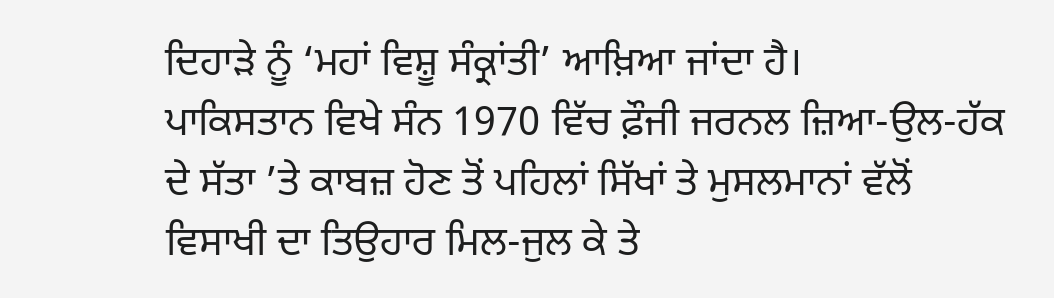ਦਿਹਾੜੇ ਨੂੰ ‘ਮਹਾਂ ਵਿਸ਼ੂ ਸੰਕ੍ਰਾਂਤੀ’ ਆਖ਼ਿਆ ਜਾਂਦਾ ਹੈ।
ਪਾਕਿਸਤਾਨ ਵਿਖੇ ਸੰਨ 1970 ਵਿੱਚ ਫ਼ੌਜੀ ਜਰਨਲ ਜ਼ਿਆ-ਉਲ-ਹੱਕ ਦੇ ਸੱਤਾ ’ਤੇ ਕਾਬਜ਼ ਹੋਣ ਤੋਂ ਪਹਿਲਾਂ ਸਿੱਖਾਂ ਤੇ ਮੁਸਲਮਾਨਾਂ ਵੱਲੋਂ ਵਿਸਾਖੀ ਦਾ ਤਿਉਹਾਰ ਮਿਲ-ਜੁਲ ਕੇ ਤੇ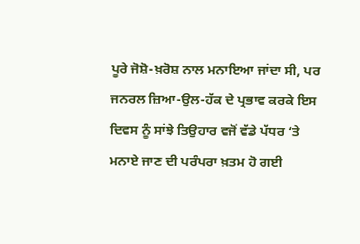ਪੂਰੇ ਜੋਸ਼ੋ-ਖ਼ਰੋਸ਼ ਨਾਲ ਮਨਾਇਆ ਜਾਂਦਾ ਸੀ, ਪਰ ਜਨਰਲ ਜ਼ਿਆ-ਉਲ-ਹੱਕ ਦੇ ਪ੍ਰਭਾਵ ਕਰਕੇ ਇਸ ਦਿਵਸ ਨੂੰ ਸਾਂਝੇ ਤਿਉਹਾਰ ਵਜੋਂ ਵੱਡੇ ਪੱਧਰ ‘ਤੇ ਮਨਾਏ ਜਾਣ ਦੀ ਪਰੰਪਰਾ ਖ਼ਤਮ ਹੋ ਗਈ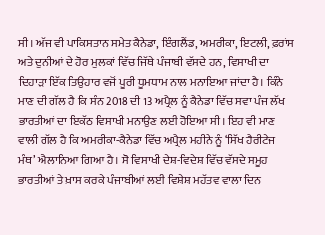ਸੀ। ਅੱਜ ਵੀ ਪਾਕਿਸਤਾਨ ਸਮੇਤ ਕੈਨੇਡਾ, ਇੰਗਲੈਂਡ, ਅਮਰੀਕਾ, ਇਟਲੀ, ਫ਼ਰਾਂਸ ਅਤੇ ਦੁਨੀਆਂ ਦੇ ਹੋਰ ਮੁਲਕਾਂ ਵਿੱਚ ਜਿੱਥੇ ਪੰਜਾਬੀ ਵੱਸਦੇ ਹਨ, ਵਿਸਾਖੀ ਦਾ ਦਿਹਾੜਾ ਇੱਕ ਤਿਉਹਾਰ ਵਜੋਂ ਪੂਰੀ ਧੂਮਧਾਮ ਨਾਲ ਮਨਾਇਆ ਜਾਂਦਾ ਹੈ। ਕਿੰਨੇ ਮਾਣ ਦੀ ਗੱਲ ਹੈ ਕਿ ਸੰਨ 2018 ਦੀ 13 ਅਪ੍ਰੈਲ ਨੂੰ ਕੈਨੇਡਾ ਵਿੱਚ ਸਵਾ ਪੰਜ ਲੱਖ ਭਾਰਤੀਆਂ ਦਾ ਇਕੱਠ ਵਿਸਾਖੀ ਮਨਾਉਣ ਲਈ ਹੋਇਆ ਸੀ। ਇਹ ਵੀ ਮਾਣ ਵਾਲੀ ਗੱਲ ਹੈ ਕਿ ਅਮਰੀਕਾ-ਕੈਨੇਡਾ ਵਿੱਚ ਅਪ੍ਰੈਲ ਮਹੀਨੇ ਨੂੰ ‘ਸਿੱਖ ਹੈਰੀਟੇਜ ਮੰਥ’ ਐਲਾਨਿਆ ਗਿਆ ਹੈ। ਸੋ ਵਿਸਾਖੀ ਦੇਸ਼-ਵਿਦੇਸ਼ ਵਿੱਚ ਵੱਸਦੇ ਸਮੂਹ ਭਾਰਤੀਆਂ ਤੇ ਖ਼ਾਸ ਕਰਕੇ ਪੰਜਾਬੀਆਂ ਲਈ ਵਿਸ਼ੇਸ਼ ਮਹੱਤਵ ਵਾਲਾ ਦਿਨ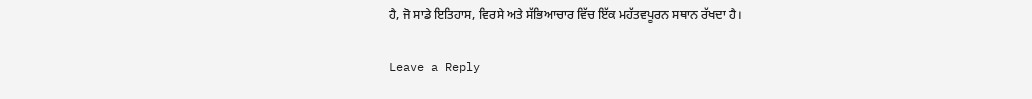ਹੈ, ਜੋ ਸਾਡੇ ਇਤਿਹਾਸ, ਵਿਰਸੇ ਅਤੇ ਸੱਭਿਆਚਾਰ ਵਿੱਚ ਇੱਕ ਮਹੱਤਵਪੂਰਨ ਸਥਾਨ ਰੱਖਦਾ ਹੈ।

Leave a Reply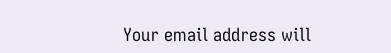Your email address will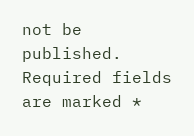not be published. Required fields are marked *